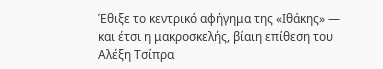Έθιξε το κεντρικό αφήγημα της «Ιθάκης» — και έτσι η μακροσκελής, βίαιη επίθεση του Αλέξη Τσίπρα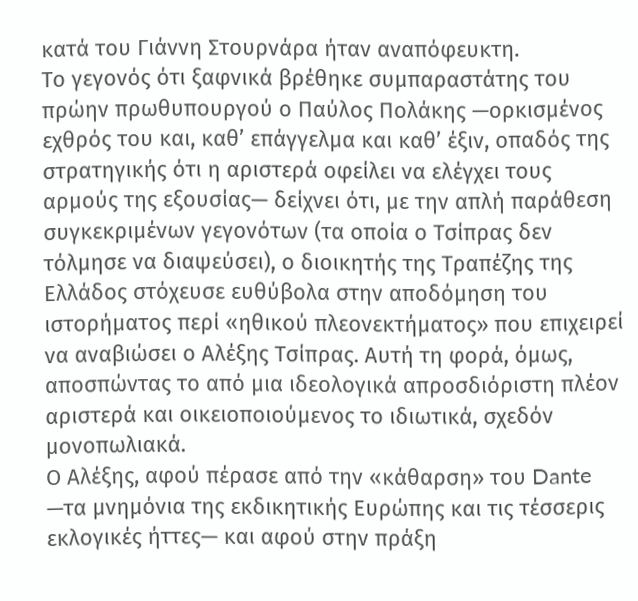κατά του Γιάννη Στουρνάρα ήταν αναπόφευκτη.
Το γεγονός ότι ξαφνικά βρέθηκε συμπαραστάτης του πρώην πρωθυπουργού ο Παύλος Πολάκης —ορκισμένος εχθρός του και, καθ’ επάγγελμα και καθ’ έξιν, οπαδός της στρατηγικής ότι η αριστερά οφείλει να ελέγχει τους αρμούς της εξουσίας— δείχνει ότι, με την απλή παράθεση συγκεκριμένων γεγονότων (τα οποία ο Τσίπρας δεν τόλμησε να διαψεύσει), ο διοικητής της Τραπέζης της Ελλάδος στόχευσε ευθύβολα στην αποδόμηση του ιστορήματος περί «ηθικού πλεονεκτήματος» που επιχειρεί να αναβιώσει ο Αλέξης Τσίπρας. Αυτή τη φορά, όμως, αποσπώντας το από μια ιδεολογικά απροσδιόριστη πλέον αριστερά και οικειοποιούμενος το ιδιωτικά, σχεδόν μονοπωλιακά.
Ο Αλέξης, αφού πέρασε από την «κάθαρση» του Dante —τα μνημόνια της εκδικητικής Ευρώπης και τις τέσσερις εκλογικές ήττες— και αφού στην πράξη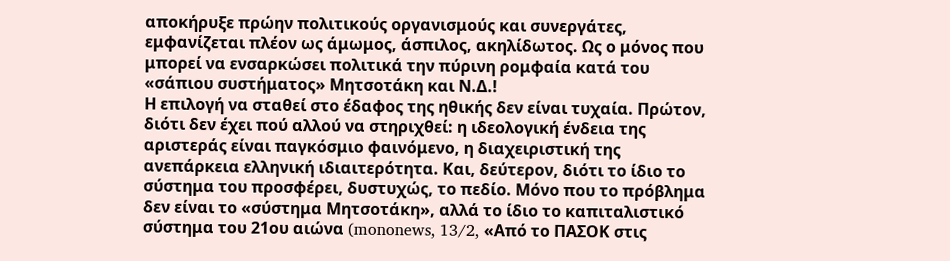αποκήρυξε πρώην πολιτικούς οργανισμούς και συνεργάτες, εμφανίζεται πλέον ως άμωμος, άσπιλος, ακηλίδωτος. Ως ο μόνος που μπορεί να ενσαρκώσει πολιτικά την πύρινη ρομφαία κατά του «σάπιου συστήματος» Μητσοτάκη και Ν.Δ.!
Η επιλογή να σταθεί στο έδαφος της ηθικής δεν είναι τυχαία. Πρώτον, διότι δεν έχει πού αλλού να στηριχθεί: η ιδεολογική ένδεια της αριστεράς είναι παγκόσμιο φαινόμενο, η διαχειριστική της ανεπάρκεια ελληνική ιδιαιτερότητα. Και, δεύτερον, διότι το ίδιο το σύστημα του προσφέρει, δυστυχώς, το πεδίο. Μόνο που το πρόβλημα δεν είναι το «σύστημα Μητσοτάκη», αλλά το ίδιο το καπιταλιστικό σύστημα του 21ου αιώνα (mononews, 13/2, «Από το ΠΑΣΟΚ στις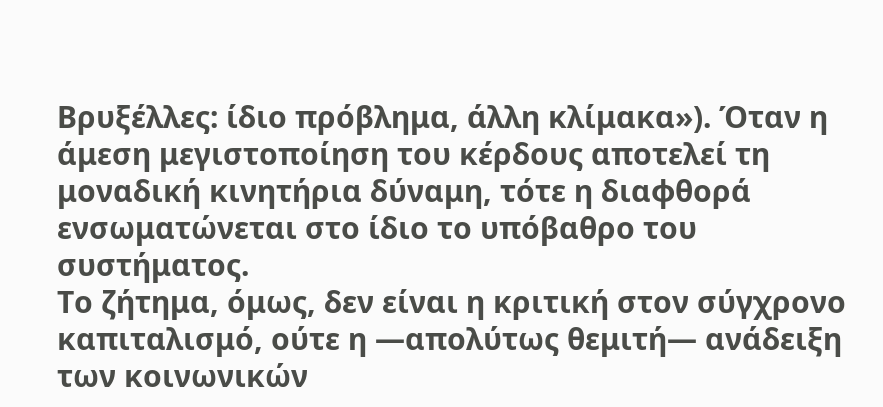Βρυξέλλες: ίδιο πρόβλημα, άλλη κλίμακα»). Όταν η άμεση μεγιστοποίηση του κέρδους αποτελεί τη μοναδική κινητήρια δύναμη, τότε η διαφθορά ενσωματώνεται στο ίδιο το υπόβαθρο του συστήματος.
Το ζήτημα, όμως, δεν είναι η κριτική στον σύγχρονο καπιταλισμό, ούτε η —απολύτως θεμιτή— ανάδειξη των κοινωνικών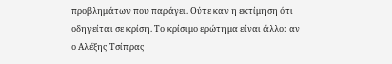προβλημάτων που παράγει. Ούτε καν η εκτίμηση ότι οδηγείται σε κρίση. Το κρίσιμο ερώτημα είναι άλλο: αν ο Αλέξης Τσίπρας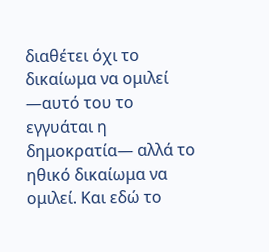διαθέτει όχι το δικαίωμα να ομιλεί —αυτό του το εγγυάται η δημοκρατία— αλλά το ηθικό δικαίωμα να ομιλεί. Και εδώ το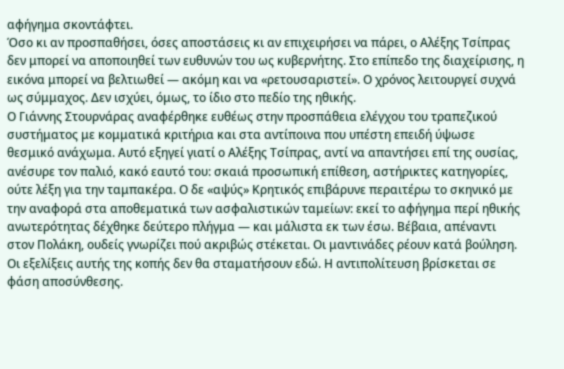αφήγημα σκοντάφτει.
Όσο κι αν προσπαθήσει, όσες αποστάσεις κι αν επιχειρήσει να πάρει, ο Αλέξης Τσίπρας δεν μπορεί να αποποιηθεί των ευθυνών του ως κυβερνήτης. Στο επίπεδο της διαχείρισης, η εικόνα μπορεί να βελτιωθεί — ακόμη και να «ρετουσαριστεί». Ο χρόνος λειτουργεί συχνά ως σύμμαχος. Δεν ισχύει, όμως, το ίδιο στο πεδίο της ηθικής.
Ο Γιάννης Στουρνάρας αναφέρθηκε ευθέως στην προσπάθεια ελέγχου του τραπεζικού συστήματος με κομματικά κριτήρια και στα αντίποινα που υπέστη επειδή ύψωσε θεσμικό ανάχωμα. Αυτό εξηγεί γιατί ο Αλέξης Τσίπρας, αντί να απαντήσει επί της ουσίας, ανέσυρε τον παλιό, κακό εαυτό του: σκαιά προσωπική επίθεση, αστήρικτες κατηγορίες, ούτε λέξη για την ταμπακέρα. Ο δε «αψύς» Κρητικός επιβάρυνε περαιτέρω το σκηνικό με την αναφορά στα αποθεματικά των ασφαλιστικών ταμείων: εκεί το αφήγημα περί ηθικής ανωτερότητας δέχθηκε δεύτερο πλήγμα — και μάλιστα εκ των έσω. Βέβαια, απέναντι στον Πολάκη, ουδείς γνωρίζει πού ακριβώς στέκεται. Οι μαντινάδες ρέουν κατά βούληση.
Οι εξελίξεις αυτής της κοπής δεν θα σταματήσουν εδώ. Η αντιπολίτευση βρίσκεται σε φάση αποσύνθεσης.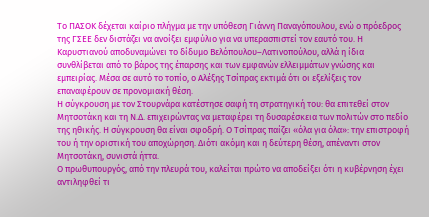Το ΠΑΣΟΚ δέχεται καίριο πλήγμα με την υπόθεση Γιάννη Παναγόπουλου, ενώ ο πρόεδρος της ΓΣΕΕ δεν διστάζει να ανοίξει εμφύλιο για να υπερασπιστεί τον εαυτό του. Η Καρυστιανού αποδυναμώνει το δίδυμο Βελόπουλου–Λατινοπούλου, αλλά η ίδια συνθλίβεται από το βάρος της έπαρσης και των εμφανών ελλειμμάτων γνώσης και εμπειρίας. Μέσα σε αυτό το τοπίο, ο Αλέξης Τσίπρας εκτιμά ότι οι εξελίξεις τον επαναφέρουν σε προνομιακή θέση.
Η σύγκρουση με τον Στουρνάρα κατέστησε σαφή τη στρατηγική του: θα επιτεθεί στον Μητσοτάκη και τη Ν.Δ. επιχειρώντας να μεταφέρει τη δυσαρέσκεια των πολιτών στο πεδίο της ηθικής. Η σύγκρουση θα είναι σφοδρή. Ο Τσίπρας παίζει «όλα για όλα»: την επιστροφή του ή την οριστική του αποχώρηση. Διότι ακόμη και η δεύτερη θέση, απέναντι στον Μητσοτάκη, συνιστά ήττα.
Ο πρωθυπουργός, από την πλευρά του, καλείται πρώτο να αποδείξει ότι η κυβέρνηση έχει αντιληφθεί τι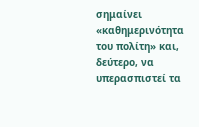σημαίνει «καθημερινότητα του πολίτη» και, δεύτερο, να υπερασπιστεί τα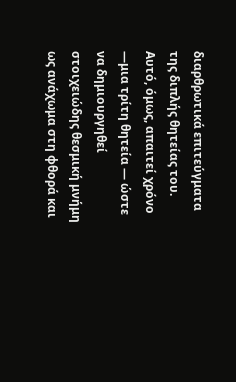διαρθρωτικά επιτεύγματα της διπλής θητείας του. Αυτό, όμως, απαιτεί χρόνο —μια τρίτη θητεία — ώστε να δημιουργηθεί στοιχειώδης θεσμική μνήμη ως ανάχωμα στη φθορά και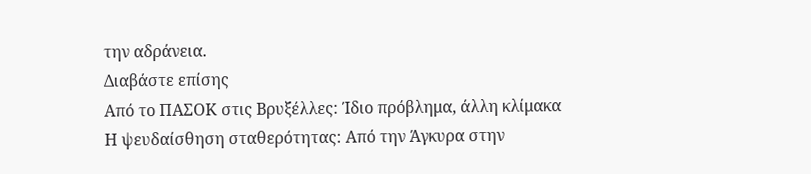την αδράνεια.
Διαβάστε επίσης
Από το ΠΑΣΟΚ στις Βρυξέλλες: Ίδιο πρόβλημα, άλλη κλίμακα
Η ψευδαίσθηση σταθερότητας: Από την Άγκυρα στην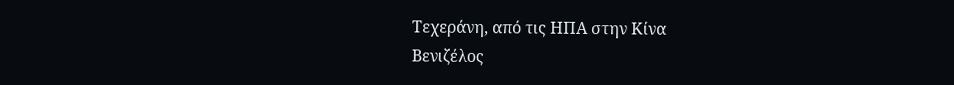Τεχεράνη, από τις ΗΠΑ στην Κίνα
Βενιζέλος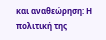και αναθεώρηση: Η πολιτική της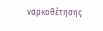ναρκοθέτησης